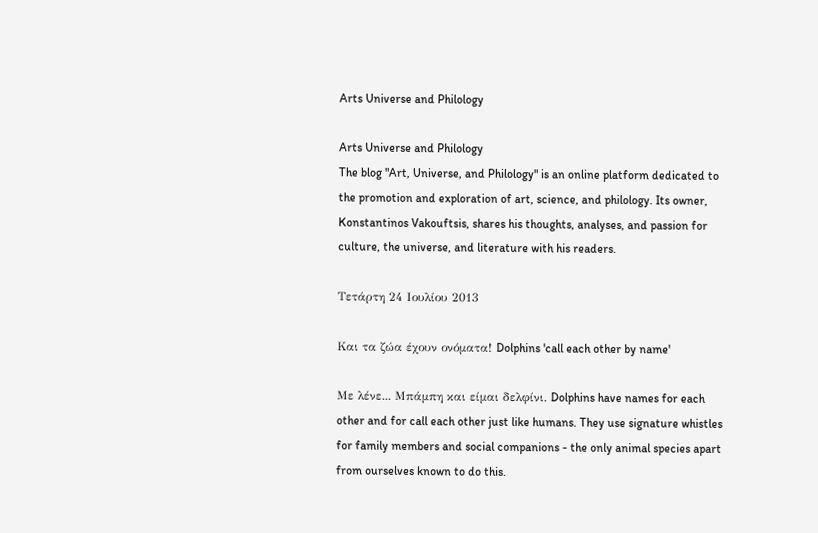Arts Universe and Philology

Arts Universe and Philology
The blog "Art, Universe, and Philology" is an online platform dedicated to the promotion and exploration of art, science, and philology. Its owner, Konstantinos Vakouftsis, shares his thoughts, analyses, and passion for culture, the universe, and literature with his readers.

Τετάρτη 24 Ιουλίου 2013

Και τα ζώα έχουν ονόματα! Dolphins 'call each other by name'

Με λένε... Μπάμπη και είμαι δελφίνι. Dolphins have names for each other and for call each other just like humans. They use signature whistles for family members and social companions - the only animal species apart from ourselves known to do this.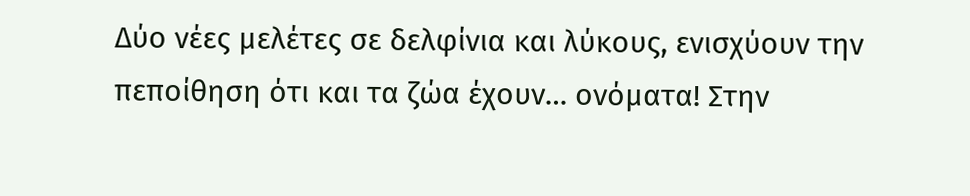Δύο νέες μελέτες σε δελφίνια και λύκους, ενισχύουν την πεποίθηση ότι και τα ζώα έχουν… ονόματα! Στην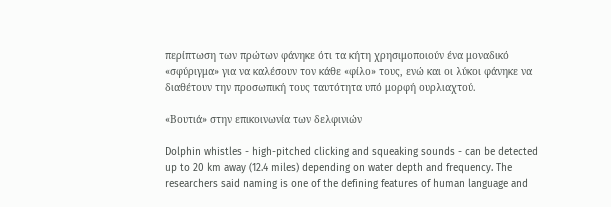περίπτωση των πρώτων φάνηκε ότι τα κήτη χρησιμοποιούν ένα μοναδικό «σφύριγμα» για να καλέσουν τον κάθε «φίλο» τους, ενώ και οι λύκοι φάνηκε να διαθέτουν την προσωπική τους ταυτότητα υπό μορφή ουρλιαχτού.

«Βουτιά» στην επικοινωνία των δελφινιών

Dolphin whistles - high-pitched clicking and squeaking sounds - can be detected up to 20 km away (12.4 miles) depending on water depth and frequency. The researchers said naming is one of the defining features of human language and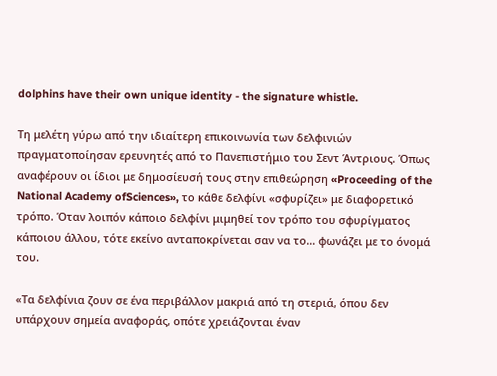dolphins have their own unique identity - the signature whistle.

Τη μελέτη γύρω από την ιδιαίτερη επικοινωνία των δελφινιών πραγματοποίησαν ερευνητές από το Πανεπιστήμιο του Σεντ Άντριους. Όπως αναφέρουν οι ίδιοι με δημοσίευσή τους στην επιθεώρηση «Proceeding of the National Academy ofSciences», το κάθε δελφίνι «σφυρίζει» με διαφορετικό τρόπο. Όταν λοιπόν κάποιο δελφίνι μιμηθεί τον τρόπο του σφυρίγματος κάποιου άλλου, τότε εκείνο ανταποκρίνεται σαν να το… φωνάζει με το όνομά του.

«Τα δελφίνια ζουν σε ένα περιβάλλον μακριά από τη στεριά, όπου δεν υπάρχουν σημεία αναφοράς, οπότε χρειάζονται έναν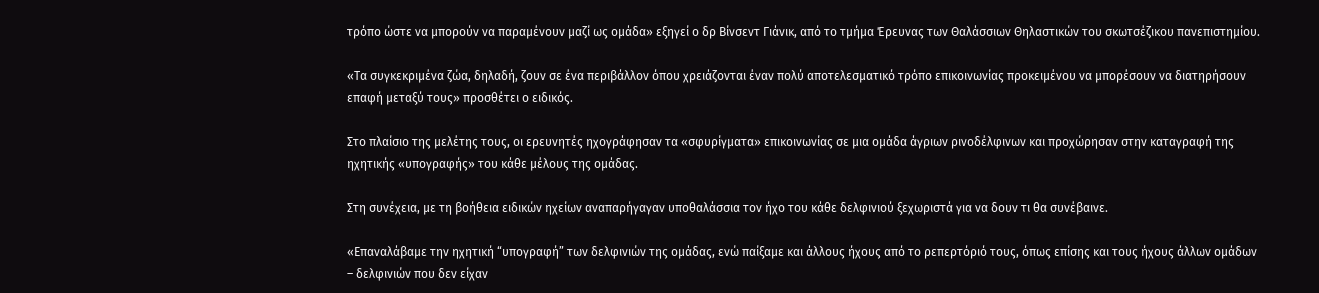τρόπο ώστε να μπορούν να παραμένουν μαζί ως ομάδα» εξηγεί ο δρ Βίνσεντ Γιάνικ, από το τμήμα Έρευνας των Θαλάσσιων Θηλαστικών του σκωτσέζικου πανεπιστημίου.

«Τα συγκεκριμένα ζώα, δηλαδή, ζουν σε ένα περιβάλλον όπου χρειάζονται έναν πολύ αποτελεσματικό τρόπο επικοινωνίας προκειμένου να μπορέσουν να διατηρήσουν επαφή μεταξύ τους» προσθέτει ο ειδικός.

Στο πλαίσιο της μελέτης τους, οι ερευνητές ηχογράφησαν τα «σφυρίγματα» επικοινωνίας σε μια ομάδα άγριων ρινοδέλφινων και προχώρησαν στην καταγραφή της ηχητικής «υπογραφής» του κάθε μέλους της ομάδας.

Στη συνέχεια, με τη βοήθεια ειδικών ηχείων αναπαρήγαγαν υποθαλάσσια τον ήχο του κάθε δελφινιού ξεχωριστά για να δουν τι θα συνέβαινε.

«Επαναλάβαμε την ηχητική “υπογραφή” των δελφινιών της ομάδας, ενώ παίξαμε και άλλους ήχους από το ρεπερτόριό τους, όπως επίσης και τους ήχους άλλων ομάδων – δελφινιών που δεν είχαν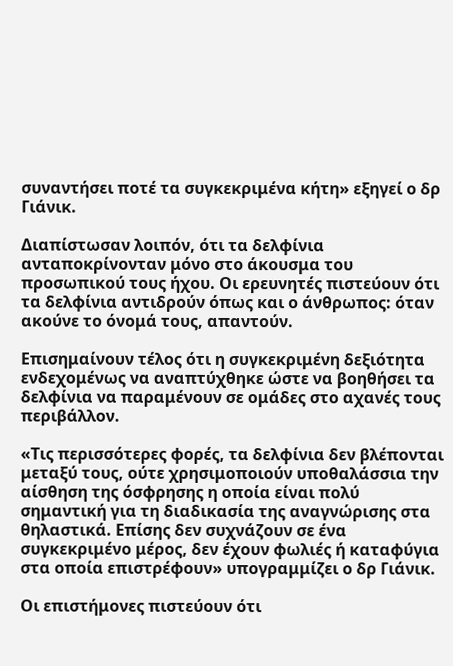συναντήσει ποτέ τα συγκεκριμένα κήτη» εξηγεί ο δρ Γιάνικ.

Διαπίστωσαν λοιπόν, ότι τα δελφίνια ανταποκρίνονταν μόνο στο άκουσμα του προσωπικού τους ήχου. Οι ερευνητές πιστεύουν ότι τα δελφίνια αντιδρούν όπως και ο άνθρωπος: όταν ακούνε το όνομά τους, απαντούν.

Επισημαίνουν τέλος ότι η συγκεκριμένη δεξιότητα ενδεχομένως να αναπτύχθηκε ώστε να βοηθήσει τα δελφίνια να παραμένουν σε ομάδες στο αχανές τους περιβάλλον.

«Τις περισσότερες φορές, τα δελφίνια δεν βλέπονται μεταξύ τους, ούτε χρησιμοποιούν υποθαλάσσια την αίσθηση της όσφρησης η οποία είναι πολύ σημαντική για τη διαδικασία της αναγνώρισης στα θηλαστικά. Επίσης δεν συχνάζουν σε ένα συγκεκριμένο μέρος, δεν έχουν φωλιές ή καταφύγια στα οποία επιστρέφουν» υπογραμμίζει ο δρ Γιάνικ.

Οι επιστήμονες πιστεύουν ότι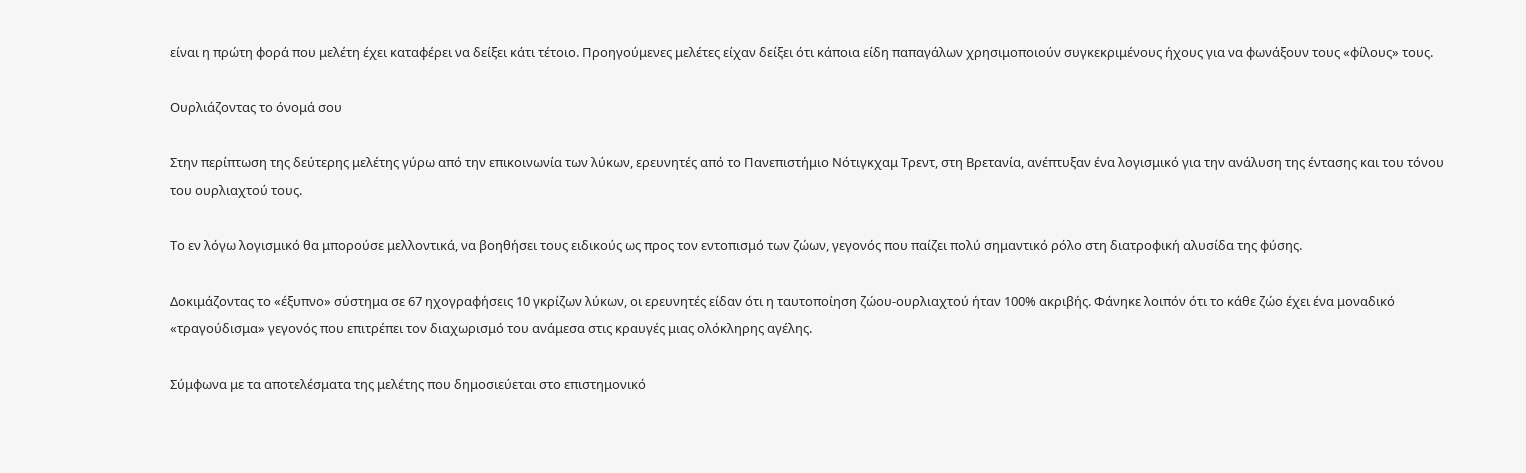είναι η πρώτη φορά που μελέτη έχει καταφέρει να δείξει κάτι τέτοιο. Προηγούμενες μελέτες είχαν δείξει ότι κάποια είδη παπαγάλων χρησιμοποιούν συγκεκριμένους ήχους για να φωνάξουν τους «φίλους» τους.

Ουρλιάζοντας το όνομά σου

Στην περίπτωση της δεύτερης μελέτης γύρω από την επικοινωνία των λύκων, ερευνητές από το Πανεπιστήμιο Νότιγκχαμ Τρεντ, στη Βρετανία, ανέπτυξαν ένα λογισμικό για την ανάλυση της έντασης και του τόνου του ουρλιαχτού τους.

Το εν λόγω λογισμικό θα μπορούσε μελλοντικά, να βοηθήσει τους ειδικούς ως προς τον εντοπισμό των ζώων, γεγονός που παίζει πολύ σημαντικό ρόλο στη διατροφική αλυσίδα της φύσης.

Δοκιμάζοντας το «έξυπνο» σύστημα σε 67 ηχογραφήσεις 10 γκρίζων λύκων, οι ερευνητές είδαν ότι η ταυτοποίηση ζώου-ουρλιαχτού ήταν 100% ακριβής. Φάνηκε λοιπόν ότι το κάθε ζώο έχει ένα μοναδικό «τραγούδισμα» γεγονός που επιτρέπει τον διαχωρισμό του ανάμεσα στις κραυγές μιας ολόκληρης αγέλης.

Σύμφωνα με τα αποτελέσματα της μελέτης που δημοσιεύεται στο επιστημονικό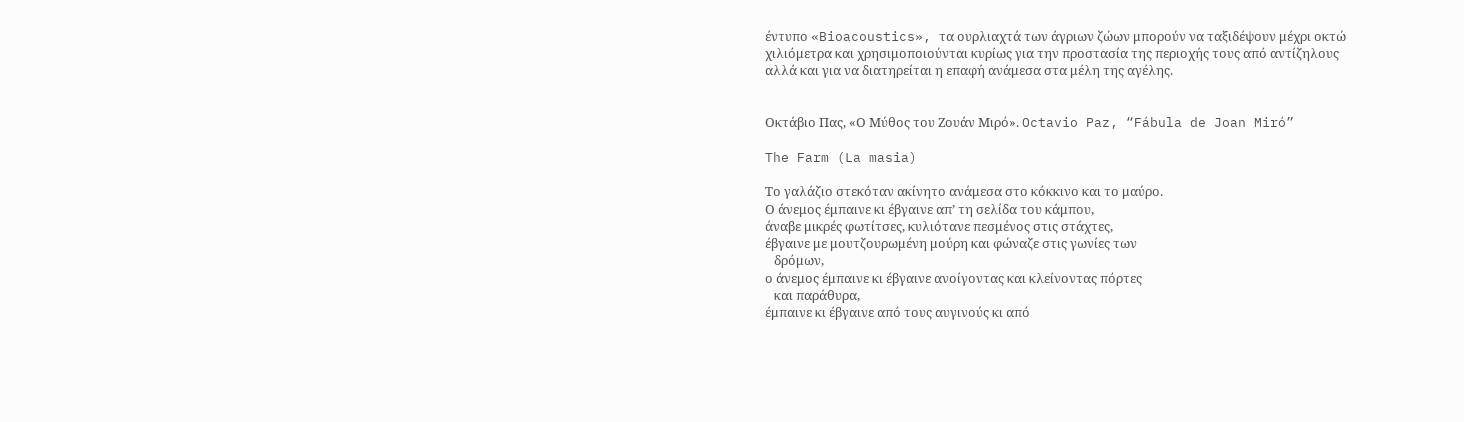έντυπο «Bioacoustics», τα ουρλιαχτά των άγριων ζώων μπορούν να ταξιδέψουν μέχρι οκτώ χιλιόμετρα και χρησιμοποιούνται κυρίως για την προστασία της περιοχής τους από αντίζηλους αλλά και για να διατηρείται η επαφή ανάμεσα στα μέλη της αγέλης.


Οκτάβιο Πας, «Ο Μύθος του Ζουάν Μιρό». Octavio Paz, “Fábula de Joan Miró”

The Farm (La masia)

Το γαλάζιο στεκόταν ακίνητο ανάμεσα στο κόκκινο και το μαύρο.
Ο άνεμος έμπαινε κι έβγαινε απ’ τη σελίδα του κάμπου,
άναβε μικρές φωτίτσες, κυλιότανε πεσμένος στις στάχτες,
έβγαινε με μουτζουρωμένη μούρη και φώναζε στις γωνίες των
   δρόμων,
ο άνεμος έμπαινε κι έβγαινε ανοίγοντας και κλείνοντας πόρτες
   και παράθυρα,
έμπαινε κι έβγαινε από τους αυγινούς κι από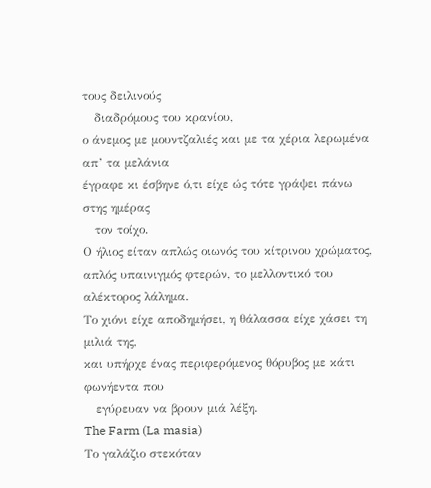τους δειλινούς
   διαδρόμους του κρανίου,
ο άνεμος με μουντζαλιές και με τα χέρια λερωμένα απ’ τα μελάνια
έγραφε κι έσβηνε ό,τι είχε ώς τότε γράψει πάνω στης ημέρας
   τον τοίχο.
Ο ήλιος είταν απλώς οιωνός του κίτρινου χρώματος,
απλός υπαινιγμός φτερών, το μελλοντικό του αλέκτορος λάλημα.
Το χιόνι είχε αποδημήσει, η θάλασσα είχε χάσει τη μιλιά της,
και υπήρχε ένας περιφερόμενος θόρυβος με κάτι φωνήεντα που
   εγύρευαν να βρουν μιά λέξη.
The Farm (La masia)
Το γαλάζιο στεκόταν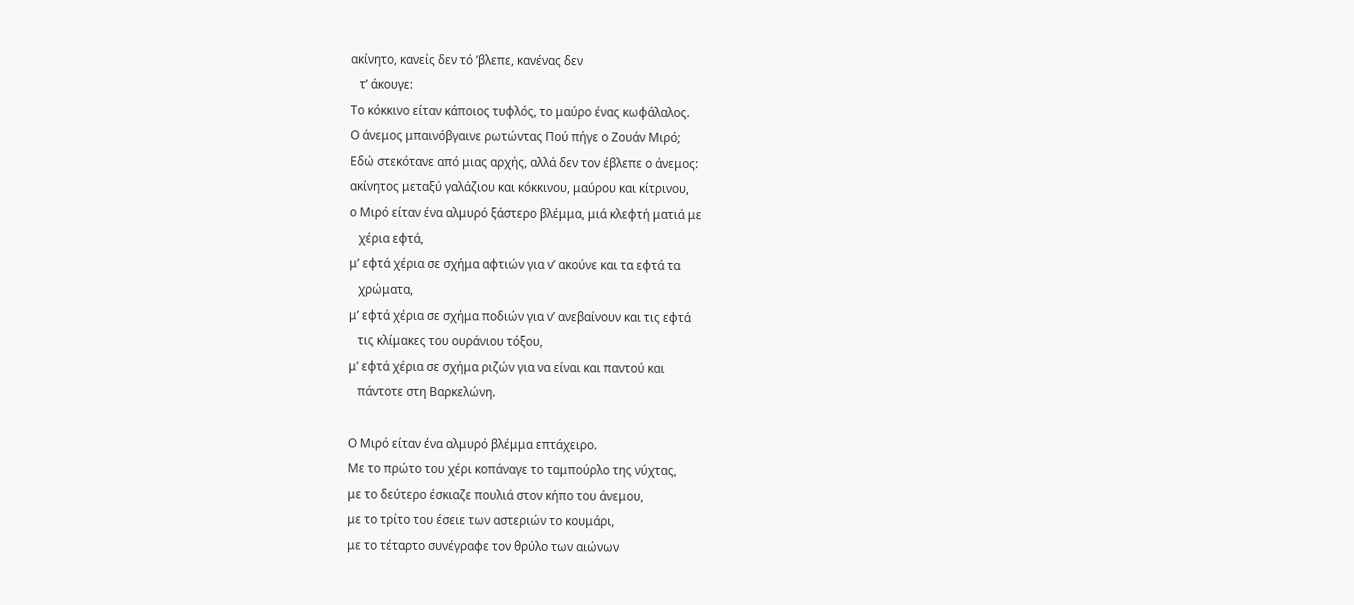ακίνητο, κανείς δεν τό ’βλεπε, κανένας δεν
   τ’ άκουγε:
Το κόκκινο είταν κάποιος τυφλός, το μαύρο ένας κωφάλαλος.
Ο άνεμος μπαινόβγαινε ρωτώντας Πού πήγε ο Ζουάν Μιρό;
Εδώ στεκότανε από μιας αρχής, αλλά δεν τον έβλεπε ο άνεμος:
ακίνητος μεταξύ γαλάζιου και κόκκινου, μαύρου και κίτρινου,
ο Μιρό είταν ένα αλμυρό ξάστερο βλέμμα, μιά κλεφτή ματιά με
   χέρια εφτά,
μ’ εφτά χέρια σε σχήμα αφτιών για ν’ ακούνε και τα εφτά τα
   χρώματα,
μ’ εφτά χέρια σε σχήμα ποδιών για ν’ ανεβαίνουν και τις εφτά
   τις κλίμακες του ουράνιου τόξου,
μ’ εφτά χέρια σε σχήμα ριζών για να είναι και παντού και
   πάντοτε στη Βαρκελώνη.

Ο Μιρό είταν ένα αλμυρό βλέμμα επτάχειρο.
Με το πρώτο του χέρι κοπάναγε το ταμπούρλο της νύχτας,
με το δεύτερο έσκιαζε πουλιά στον κήπο του άνεμου,
με το τρίτο του έσειε των αστεριών το κουμάρι,
με το τέταρτο συνέγραφε τον θρύλο των αιώνων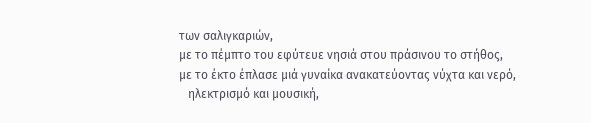των σαλιγκαριών,
με το πέμπτο του εφύτευε νησιά στου πράσινου το στήθος,
με το έκτο έπλασε μιά γυναίκα ανακατεύοντας νύχτα και νερό,
   ηλεκτρισμό και μουσική,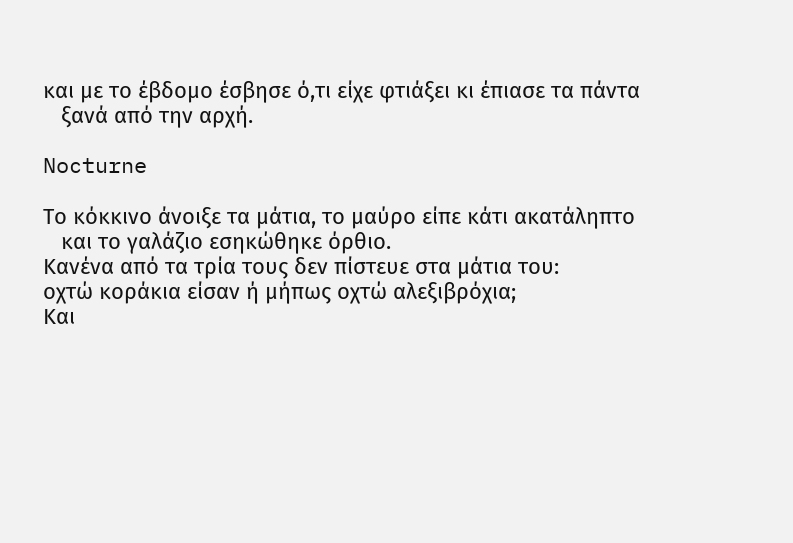και με το έβδομο έσβησε ό,τι είχε φτιάξει κι έπιασε τα πάντα
   ξανά από την αρχή.

Nocturne

Το κόκκινο άνοιξε τα μάτια, το μαύρο είπε κάτι ακατάληπτο
   και το γαλάζιο εσηκώθηκε όρθιο.
Κανένα από τα τρία τους δεν πίστευε στα μάτια του:
οχτώ κοράκια είσαν ή μήπως οχτώ αλεξιβρόχια;
Και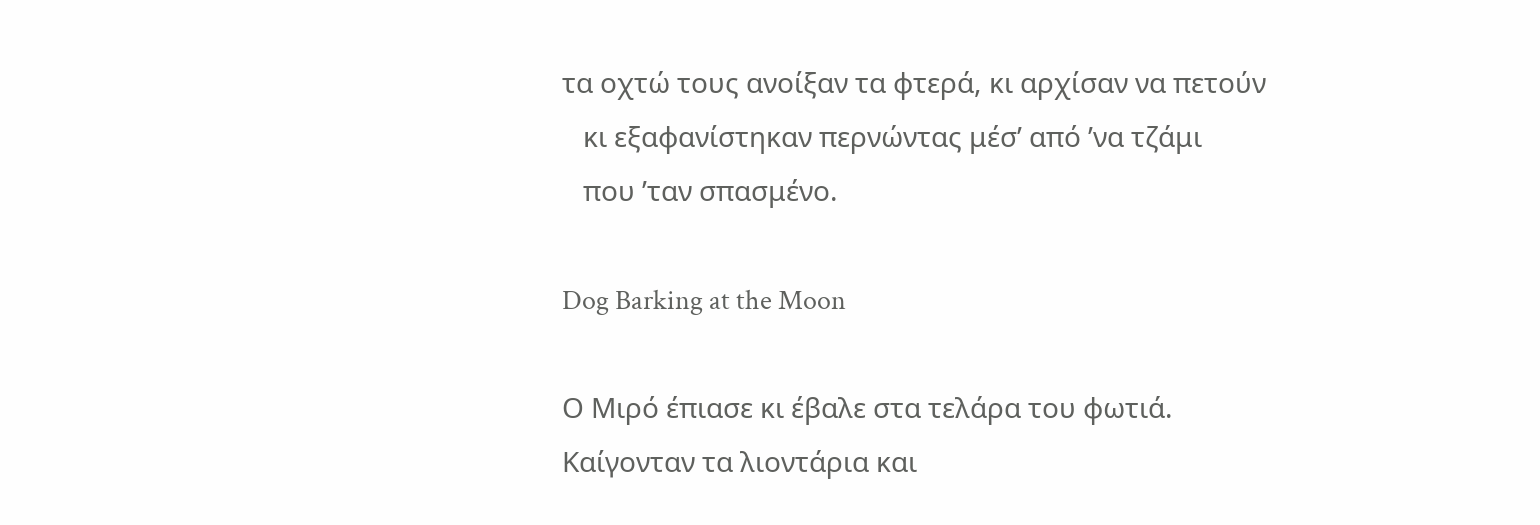τα οχτώ τους ανοίξαν τα φτερά, κι αρχίσαν να πετούν
   κι εξαφανίστηκαν περνώντας μέσ’ από ’να τζάμι
   που ’ταν σπασμένο.

Dog Barking at the Moon

Ο Μιρό έπιασε κι έβαλε στα τελάρα του φωτιά.
Καίγονταν τα λιοντάρια και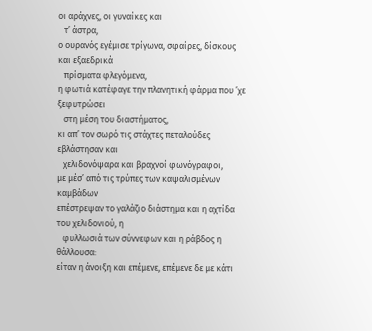οι αράχνες, οι γυναίκες και
   τ’ άστρα,
ο ουρανός εγέμισε τρίγωνα, σφαίρες, δίσκους και εξαεδρικά
   πρίσματα φλεγόμενα,
η φωτιά κατέφαγε την πλανητική φάρμα που ’χε ξεφυτρώσει
   στη μέση του διαστήματος,
κι απ’ τον σωρό τις στάχτες πεταλούδες εβλάστησαν και
   χελιδονόψαρα και βραχνοί φωνόγραφοι,
με μέσ’ από τις τρύπες των καψαλισμένων καμβάδων
επέστρεψαν το γαλάζιο διάστημα και η αχτίδα του χελιδονιού, η
   φυλλωσιά των σύννεφων και η ράβδος η θάλλουσα:
είταν η άνοιξη και επέμενε, επέμενε δε με κάτι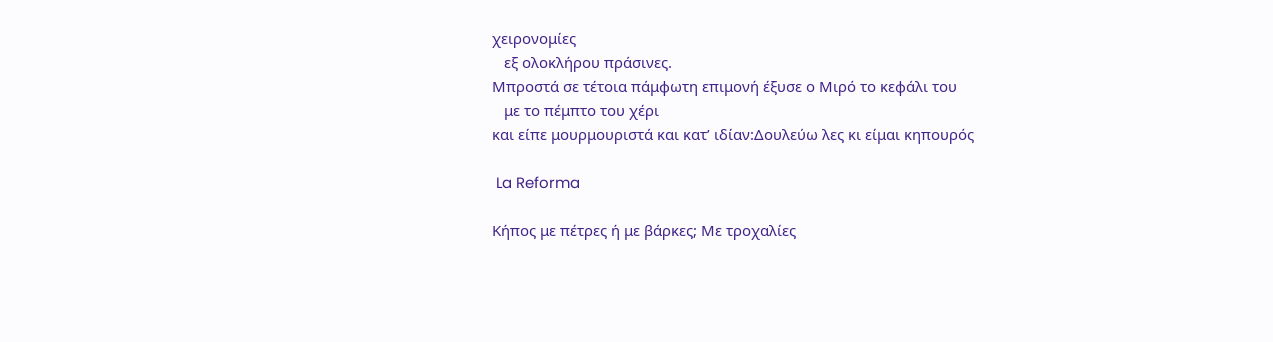χειρονομίες
   εξ ολοκλήρου πράσινες.
Μπροστά σε τέτοια πάμφωτη επιμονή έξυσε ο Μιρό το κεφάλι του
   με το πέμπτο του χέρι
και είπε μουρμουριστά και κατ’ ιδίαν:Δουλεύω λες κι είμαι κηπουρός

 La Reforma

Κήπος με πέτρες ή με βάρκες; Με τροχαλίες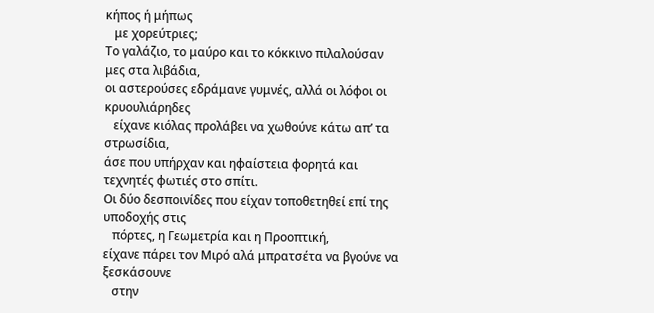κήπος ή μήπως
   με χορεύτριες;
Το γαλάζιο, το μαύρο και το κόκκινο πιλαλούσαν μες στα λιβάδια,
οι αστερούσες εδράμανε γυμνές, αλλά οι λόφοι οι κρυουλιάρηδες
   είχανε κιόλας προλάβει να χωθούνε κάτω απ’ τα στρωσίδια,
άσε που υπήρχαν και ηφαίστεια φορητά και τεχνητές φωτιές στο σπίτι.
Οι δύο δεσποινίδες που είχαν τοποθετηθεί επί της υποδοχής στις
   πόρτες, η Γεωμετρία και η Προοπτική,
είχανε πάρει τον Μιρό αλά μπρατσέτα να βγούνε να ξεσκάσουνε
   στην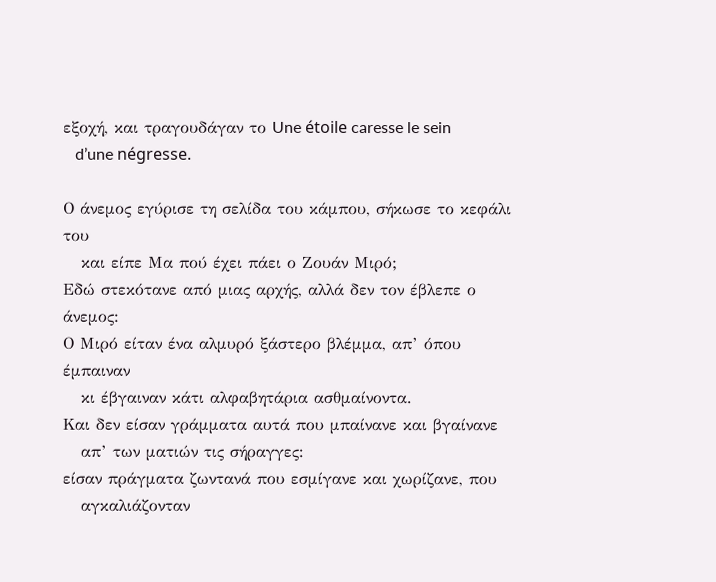εξοχή, και τραγουδάγαν το Une étoile caresse le sein
   d’une négresse.

Ο άνεμος εγύρισε τη σελίδα του κάμπου, σήκωσε το κεφάλι του
   και είπε Μα πού έχει πάει ο Ζουάν Μιρό;
Εδώ στεκότανε από μιας αρχής, αλλά δεν τον έβλεπε ο άνεμος:
Ο Μιρό είταν ένα αλμυρό ξάστερο βλέμμα, απ’ όπου έμπαιναν
   κι έβγαιναν κάτι αλφαβητάρια ασθμαίνοντα.
Και δεν είσαν γράμματα αυτά που μπαίνανε και βγαίνανε
   απ’ των ματιών τις σήραγγες:
είσαν πράγματα ζωντανά που εσμίγανε και χωρίζανε, που
   αγκαλιάζονταν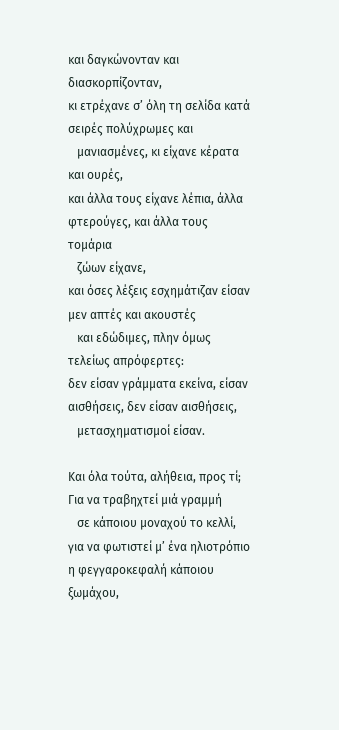και δαγκώνονταν και διασκορπίζονταν,
κι ετρέχανε σ’ όλη τη σελίδα κατά σειρές πολύχρωμες και
   μανιασμένες, κι είχανε κέρατα και ουρές,
και άλλα τους είχανε λέπια, άλλα φτερούγες, και άλλα τους τομάρια
   ζώων είχανε,
και όσες λέξεις εσχημάτιζαν είσαν μεν απτές και ακουστές
   και εδώδιμες, πλην όμως τελείως απρόφερτες:
δεν είσαν γράμματα εκείνα, είσαν αισθήσεις, δεν είσαν αισθήσεις,
   μετασχηματισμοί είσαν.

Και όλα τούτα, αλήθεια, προς τί; Για να τραβηχτεί μιά γραμμή
   σε κάποιου μοναχού το κελλί,
για να φωτιστεί μ’ ένα ηλιοτρόπιο η φεγγαροκεφαλή κάποιου ξωμάχου,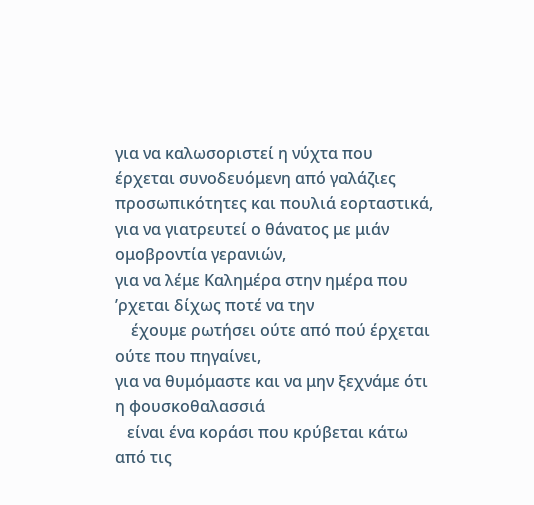για να καλωσοριστεί η νύχτα που έρχεται συνοδευόμενη από γαλάζιες προσωπικότητες και πουλιά εορταστικά,
για να γιατρευτεί ο θάνατος με μιάν ομοβροντία γερανιών,
για να λέμε Καλημέρα στην ημέρα που ’ρχεται δίχως ποτέ να την
    έχουμε ρωτήσει ούτε από πού έρχεται ούτε που πηγαίνει,
για να θυμόμαστε και να μην ξεχνάμε ότι η φουσκοθαλασσιά
   είναι ένα κοράσι που κρύβεται κάτω από τις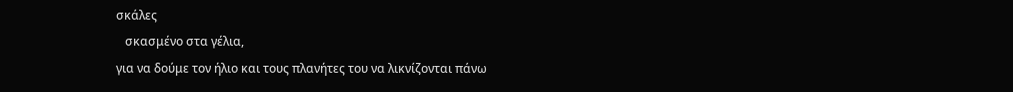σκάλες
   σκασμένο στα γέλια,
για να δούμε τον ήλιο και τους πλανήτες του να λικνίζονται πάνω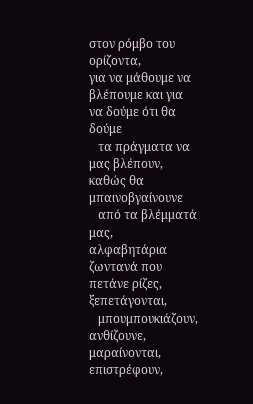στον ρόμβο του ορίζοντα,
για να μάθουμε να βλέπουμε και για να δούμε ότι θα δούμε
   τα πράγματα να μας βλέπουν, καθώς θα μπαινοβγαίνουνε
   από τα βλέμματά μας,
αλφαβητάρια ζωντανά που πετάνε ρίζες, ξεπετάγονται,
   μπουμπουκιάζουν, ανθίζουνε, μαραίνονται, επιστρέφουν,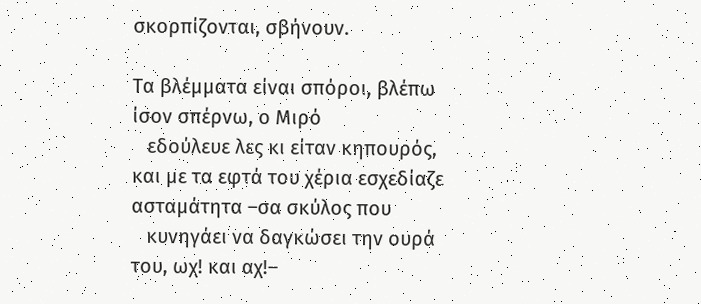σκορπίζονται, σβήνουν.

Τα βλέμματα είναι σπόροι, βλέπω ίσον σπέρνω, ο Μιρό
   εδούλευε λες κι είταν κηπουρός,
και με τα εφτά του χέρια εσχεδίαζε ασταμάτητα –σα σκύλος που
   κυνηγάει να δαγκώσει την ουρά του, ωχ! και αχ!–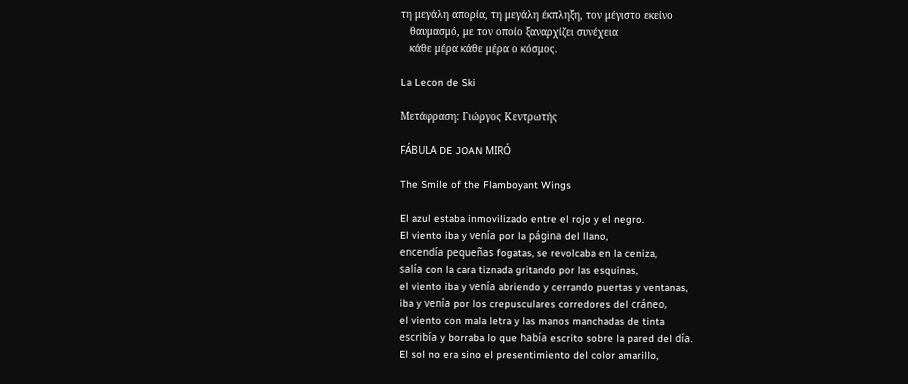τη μεγάλη απορία, τη μεγάλη έκπληξη, τον μέγιστο εκείνο
   θαυμασμό, με τον οποίο ξαναρχίζει συνέχεια
   κάθε μέρα κάθε μέρα ο κόσμος.

La Lecon de Ski

Μετάφραση: Γιώργος Κεντρωτής

FÁBULA DE JOAN MIRÓ

The Smile of the Flamboyant Wings

El azul estaba inmovilizado entre el rojo y el negro.
El viento iba y venía por la página del llano,
encendía pequeñas fogatas, se revolcaba en la ceniza,
salía con la cara tiznada gritando por las esquinas,
el viento iba y venía abriendo y cerrando puertas y ventanas,
iba y venía por los crepusculares corredores del cráneo,
el viento con mala letra y las manos manchadas de tinta
escribía y borraba lo que había escrito sobre la pared del día.
El sol no era sino el presentimiento del color amarillo,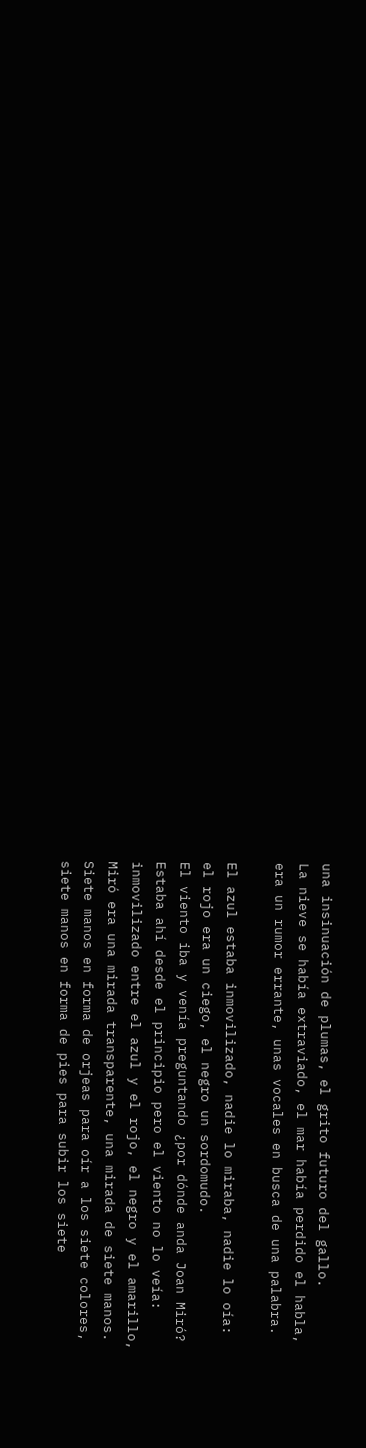una insinuación de plumas, el grito futuro del gallo.
La nieve se había extraviado, el mar había perdido el habla,
era un rumor errante, unas vocales en busca de una palabra.

El azul estaba inmovilizado, nadie lo miraba, nadie lo oía:
el rojo era un ciego, el negro un sordomudo.
El viento iba y venía preguntando ¿por dónde anda Joan Miró?
Estaba ahí desde el principio pero el viento no lo veía:
inmovilizado entre el azul y el rojo, el negro y el amarillo,
Miró era una mirada transparente, una mirada de siete manos.
Siete manos en forma de orjeas para oír a los siete colores,
siete manos en forma de pies para subir los siete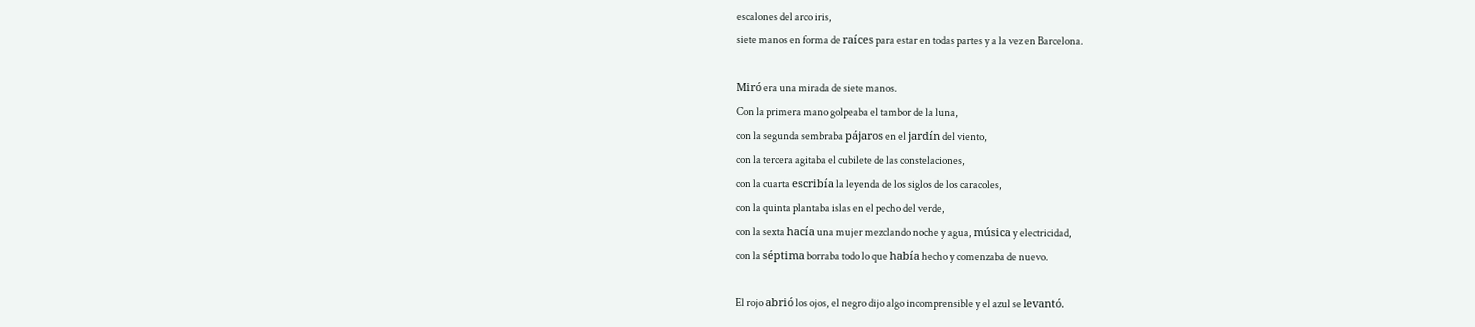escalones del arco iris,
siete manos en forma de raíces para estar en todas partes y a la vez en Barcelona.

Miró era una mirada de siete manos.
Con la primera mano golpeaba el tambor de la luna,
con la segunda sembraba pájaros en el jardín del viento,
con la tercera agitaba el cubilete de las constelaciones,
con la cuarta escribía la leyenda de los siglos de los caracoles,
con la quinta plantaba islas en el pecho del verde,
con la sexta hacía una mujer mezclando noche y agua, música y electricidad,
con la séptima borraba todo lo que había hecho y comenzaba de nuevo.

El rojo abrió los ojos, el negro dijo algo incomprensible y el azul se levantó.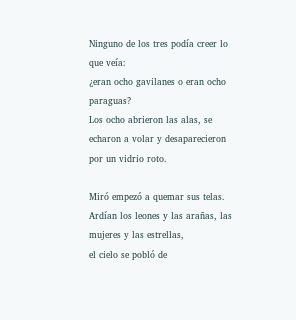Ninguno de los tres podía creer lo que veía:
¿eran ocho gavilanes o eran ocho paraguas?
Los ocho abrieron las alas, se echaron a volar y desaparecieron por un vidrio roto.

Miró empezó a quemar sus telas.
Ardían los leones y las arañas, las mujeres y las estrellas,
el cielo se pobló de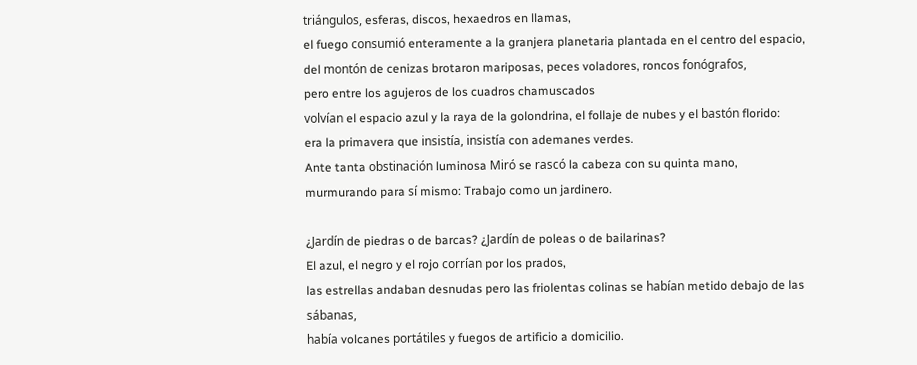triángulos, esferas, discos, hexaedros en llamas,
el fuego consumió enteramente a la granjera planetaria plantada en el centro del espacio,
del montón de cenizas brotaron mariposas, peces voladores, roncos fonógrafos,
pero entre los agujeros de los cuadros chamuscados
volvían el espacio azul y la raya de la golondrina, el follaje de nubes y el bastón florido:
era la primavera que insistía, insistía con ademanes verdes.
Ante tanta obstinación luminosa Miró se rascó la cabeza con su quinta mano,
murmurando para sí mismo: Trabajo como un jardinero.

¿Jardín de piedras o de barcas? ¿Jardín de poleas o de bailarinas?
El azul, el negro y el rojo corrían por los prados,
las estrellas andaban desnudas pero las friolentas colinas se habían metido debajo de las sábanas,
había volcanes portátiles y fuegos de artificio a domicilio.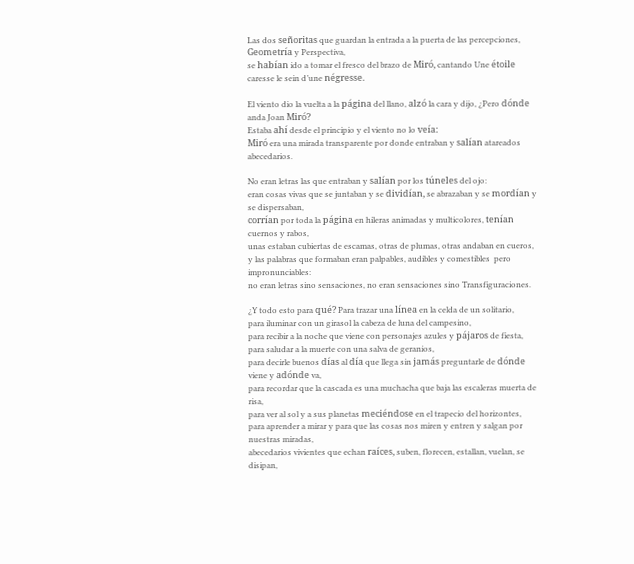Las dos señoritas que guardan la entrada a la puerta de las percepciones, Geometría y Perspectiva,
se habían ido a tomar el fresco del brazo de Miró, cantando Une étoile caresse le sein d’une négresse.

El viento dio la vuelta a la página del llano, alzó la cara y dijo, ¿Pero dónde anda Joan Miró?
Estaba ahí desde el principio y el viento no lo veía:
Miró era una mirada transparente por donde entraban y salían atareados abecedarios.

No eran letras las que entraban y salían por los túneles del ojo:
eran cosas vivas que se juntaban y se dividían, se abrazaban y se mordían y se dispersaban,
corrían por toda la página en hileras animadas y multicolores, tenían cuernos y rabos,
unas estaban cubiertas de escamas, otras de plumas, otras andaban en cueros,
y las palabras que formaban eran palpables, audibles y comestibles  pero impronunciables:
no eran letras sino sensaciones, no eran sensaciones sino Transfiguraciones.

¿Y todo esto para qué? Para trazar una línea en la celda de un solitario,
para iluminar con un girasol la cabeza de luna del campesino,
para recibir a la noche que viene con personajes azules y pájaros de fiesta,
para saludar a la muerte con una salva de geranios,
para decirle buenos días al día que llega sin jamás preguntarle de dónde viene y adónde va,
para recordar que la cascada es una muchacha que baja las escaleras muerta de risa,
para ver al sol y a sus planetas meciéndose en el trapecio del horizontes,
para aprender a mirar y para que las cosas nos miren y entren y salgan por nuestras miradas,
abecedarios vivientes que echan raíces, suben, florecen, estallan, vuelan, se disipan,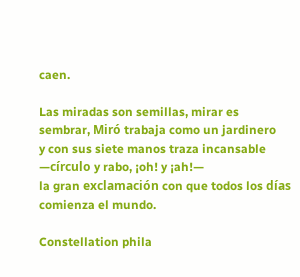caen.

Las miradas son semillas, mirar es sembrar, Miró trabaja como un jardinero
y con sus siete manos traza incansable —círculo y rabo, ¡oh! y ¡ah!—
la gran exclamación con que todos los días comienza el mundo.

Constellation phila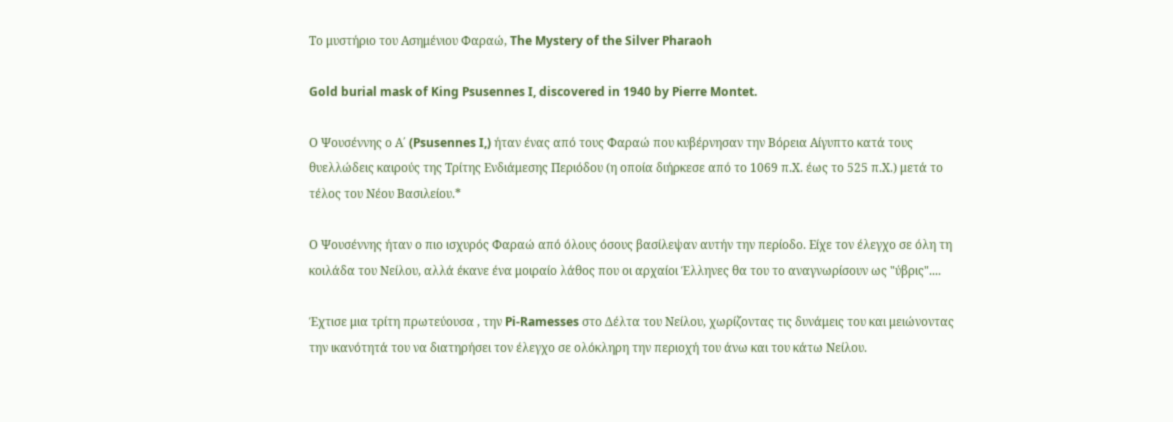Το μυστήριο του Ασημένιου Φαραώ, The Mystery of the Silver Pharaoh

Gold burial mask of King Psusennes I, discovered in 1940 by Pierre Montet.

Ο Ψουσέννης ο Α΄ (Psusennes I,) ήταν ένας από τους Φαραώ που κυβέρνησαν την Βόρεια Αίγυπτο κατά τους θυελλώδεις καιρούς της Τρίτης Ενδιάμεσης Περιόδου (η οποία διήρκεσε από το 1069 π.Χ. έως το 525 π.Χ.) μετά το τέλος του Νέου Βασιλείου.*

Ο Ψουσέννης ήταν ο πιο ισχυρός Φαραώ από όλους όσους βασίλεψαν αυτήν την περίοδο. Είχε τον έλεγχο σε όλη τη κοιλάδα του Νείλου, αλλά έκανε ένα μοιραίο λάθος που οι αρχαίοι Έλληνες θα του το αναγνωρίσουν ως "ύβρις"....

Έχτισε μια τρίτη πρωτεύουσα , την Pi-Ramesses στο Δέλτα του Νείλου, χωρίζοντας τις δυνάμεις του και μειώνοντας την ικανότητά του να διατηρήσει τον έλεγχο σε ολόκληρη την περιοχή του άνω και του κάτω Νείλου.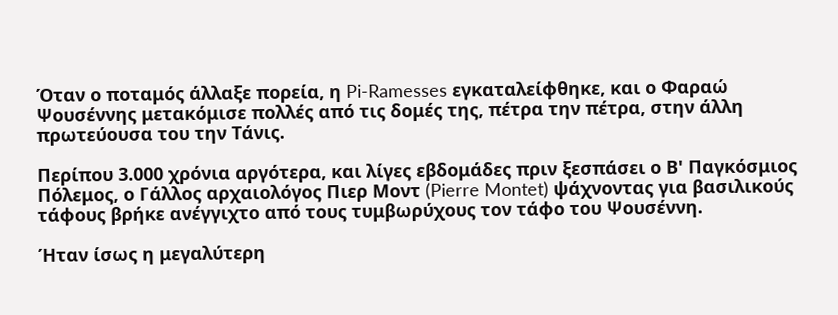Όταν ο ποταμός άλλαξε πορεία, η Pi-Ramesses εγκαταλείφθηκε, και ο Φαραώ Ψουσέννης μετακόμισε πολλές από τις δομές της, πέτρα την πέτρα, στην άλλη πρωτεύουσα του την Tάνις.

Περίπου 3.000 χρόνια αργότερα, και λίγες εβδομάδες πριν ξεσπάσει ο Β' Παγκόσμιος Πόλεμος, ο Γάλλος αρχαιολόγος Πιερ Μοντ (Pierre Montet) ψάχνοντας για βασιλικούς τάφους βρήκε ανέγγιχτο από τους τυμβωρύχους τον τάφο του Ψουσέννη.

Ήταν ίσως η μεγαλύτερη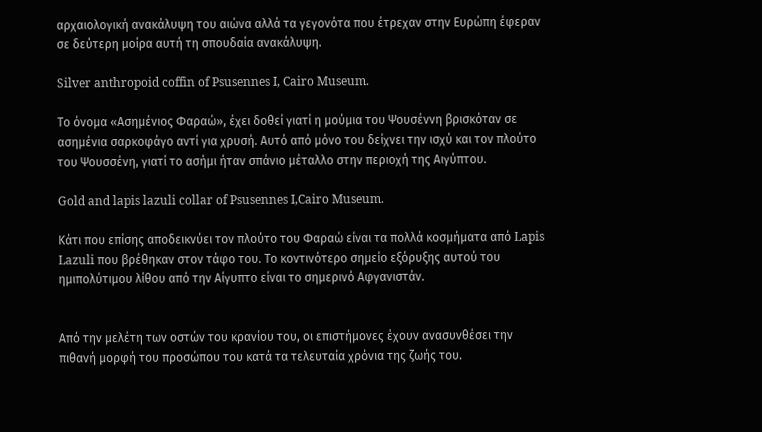αρχαιολογική ανακάλυψη του αιώνα αλλά τα γεγονότα που έτρεχαν στην Ευρώπη έφεραν σε δεύτερη μοίρα αυτή τη σπουδαία ανακάλυψη.

Silver anthropoid coffin of Psusennes I, Cairo Museum.

Το όνομα «Ασημένιος Φαραώ», έχει δοθεί γιατί η μούμια του Ψουσέννη βρισκόταν σε ασημένια σαρκοφάγο αντί για χρυσή. Αυτό από μόνο του δείχνει την ισχύ και τον πλούτο του Ψουσσένη, γιατί το ασήμι ήταν σπάνιο μέταλλο στην περιοχή της Αιγύπτου.

Gold and lapis lazuli collar of Psusennes I,Cairo Museum.

Κάτι που επίσης αποδεικνύει τον πλούτο του Φαραώ είναι τα πολλά κοσμήματα από Lapis Lazuli που βρέθηκαν στον τάφο του. Το κοντινότερο σημείο εξόρυξης αυτού του ημιπολύτιμου λίθου από την Αίγυπτο είναι το σημερινό Αφγανιστάν.


Από την μελέτη των οστών του κρανίου του, οι επιστήμονες έχουν ανασυνθέσει την πιθανή μορφή του προσώπου του κατά τα τελευταία χρόνια της ζωής του.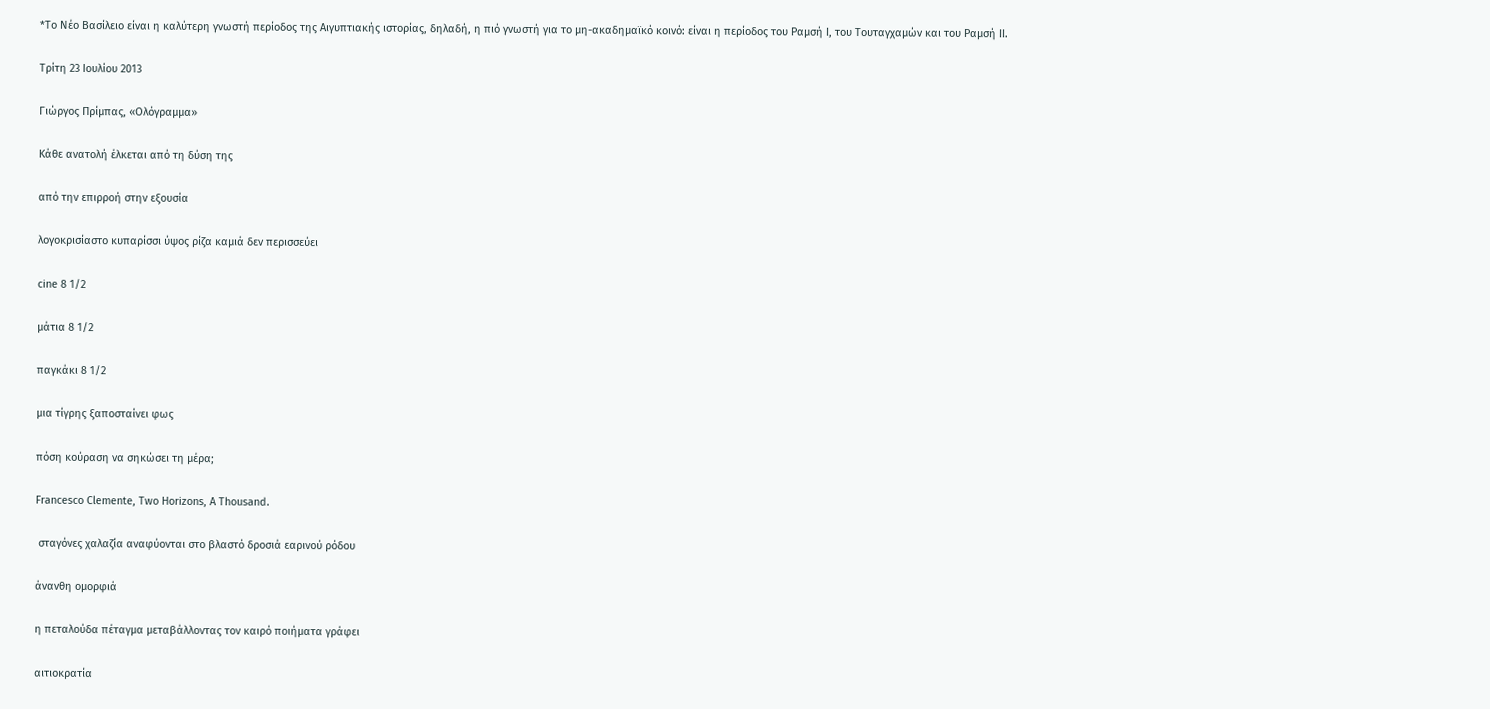*Το Νέο Βασίλειο είναι η καλύτερη γνωστή περίοδος της Αιγυπτιακής ιστορίας, δηλαδή, η πιό γνωστή για το μη-ακαδημαϊκό κοινό: είναι η περίοδος του Ραμσή Ι, του Τουταγχαμών και του Ραμσή ΙΙ.

Τρίτη 23 Ιουλίου 2013

Γιώργος Πρίμπας, «Ολόγραμμα»

Kάθε ανατολή έλκεται από τη δύση της

από την επιρροή στην εξουσία

λογοκρισίαστο κυπαρίσσι ύψος ρίζα καμιά δεν περισσεύει

cine 8 1/2

μάτια 8 1/2

παγκάκι 8 1/2

μια τίγρης ξαποσταίνει φως

πόση κούραση να σηκώσει τη μέρα;

Francesco Clemente, Two Horizons, A Thousand.

 σταγόνες χαλαζία αναφύονται στο βλαστό δροσιά εαρινού ρόδου

άνανθη ομορφιά

η πεταλούδα πέταγμα μεταβάλλοντας τον καιρό ποιήματα γράφει

αιτιοκρατία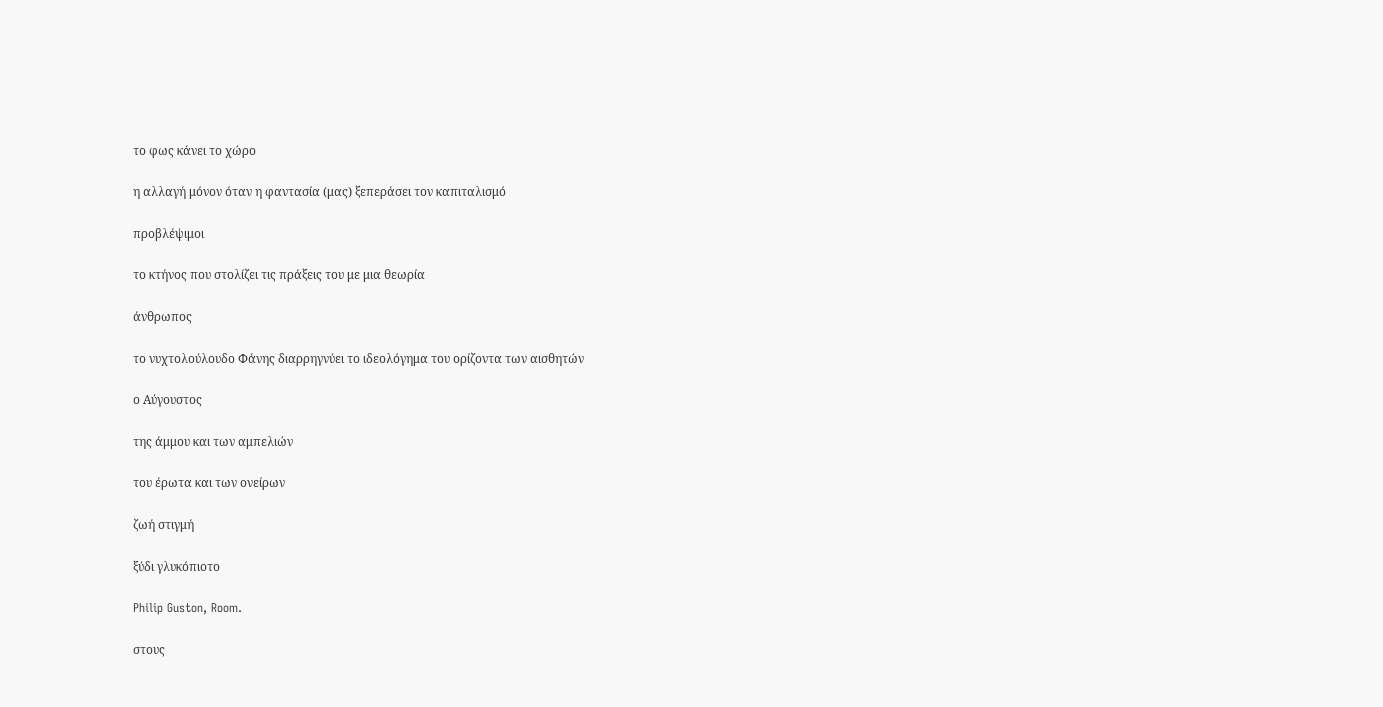το φως κάνει το χώρο

η αλλαγή μόνον όταν η φαντασία (μας) ξεπεράσει τον καπιταλισμό

προβλέψιμοι

το κτήνος που στολίζει τις πράξεις του με μια θεωρία

άνθρωπος

το νυχτολούλουδο Φάνης διαρρηγνύει το ιδεολόγημα του ορίζοντα των αισθητών

ο Αύγουστος

της άμμου και των αμπελιών

του έρωτα και των ονείρων

ζωή στιγμή

ξύδι γλυκόπιοτο

Philip Guston, Room.

στους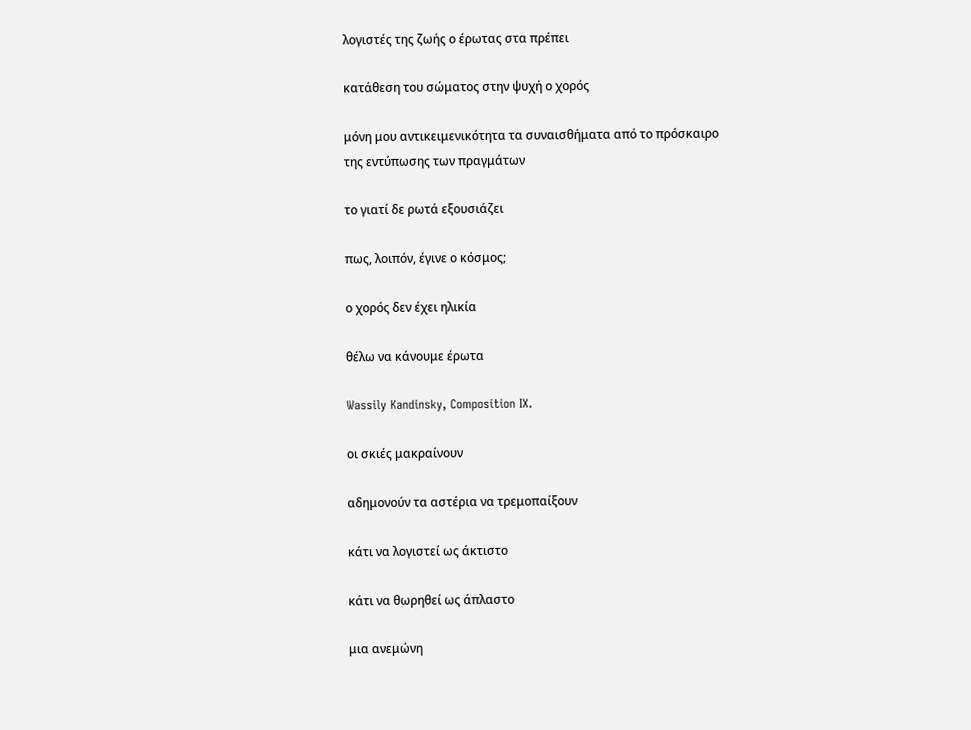λογιστές της ζωής ο έρωτας στα πρέπει

κατάθεση του σώματος στην ψυχή ο χορός

μόνη μου αντικειμενικότητα τα συναισθήματα από το πρόσκαιρο της εντύπωσης των πραγμάτων

το γιατί δε ρωτά εξουσιάζει

πως, λοιπόν, έγινε ο κόσμος;

ο χορός δεν έχει ηλικία

θέλω να κάνουμε έρωτα

Wassily Kandinsky, Composition IX.

οι σκιές μακραίνουν

αδημονούν τα αστέρια να τρεμοπαίξουν

κάτι να λογιστεί ως άκτιστο

κάτι να θωρηθεί ως άπλαστο

μια ανεμώνη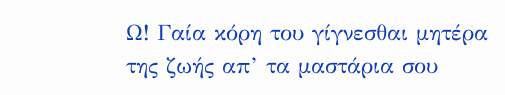Ω! Γαία κόρη του γίγνεσθαι μητέρα της ζωής απ’ τα μαστάρια σου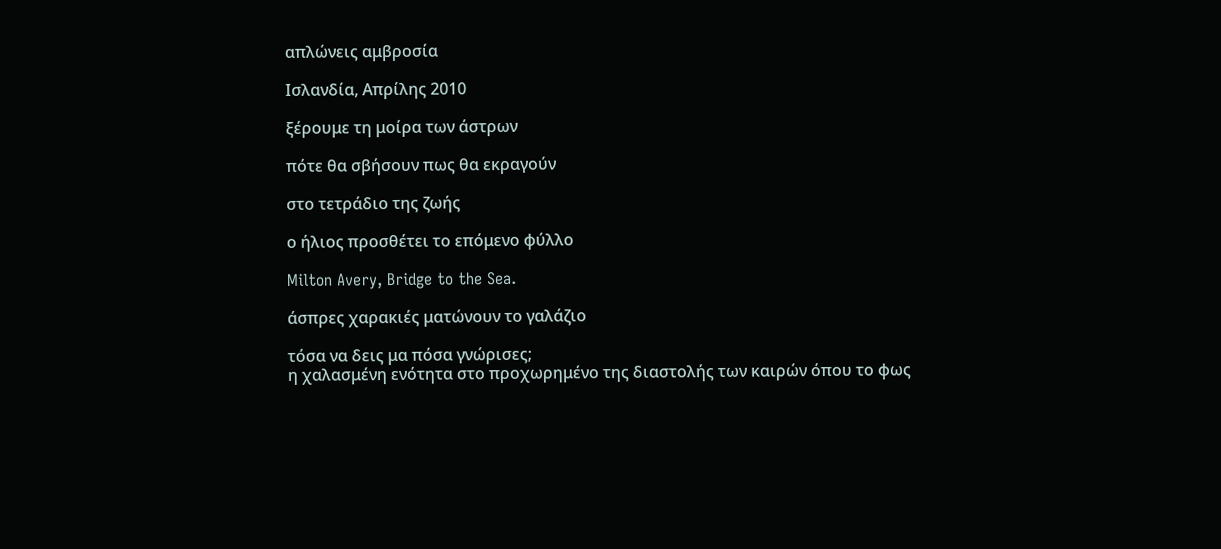απλώνεις αμβροσία

Ισλανδία, Απρίλης 2010

ξέρουμε τη μοίρα των άστρων

πότε θα σβήσουν πως θα εκραγούν

στο τετράδιο της ζωής

ο ήλιος προσθέτει το επόμενο φύλλο

Milton Avery, Bridge to the Sea.

άσπρες χαρακιές ματώνουν το γαλάζιο

τόσα να δεις μα πόσα γνώρισες;
η χαλασμένη ενότητα στο προχωρημένο της διαστολής των καιρών όπου το φως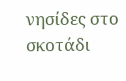νησίδες στο σκοτάδι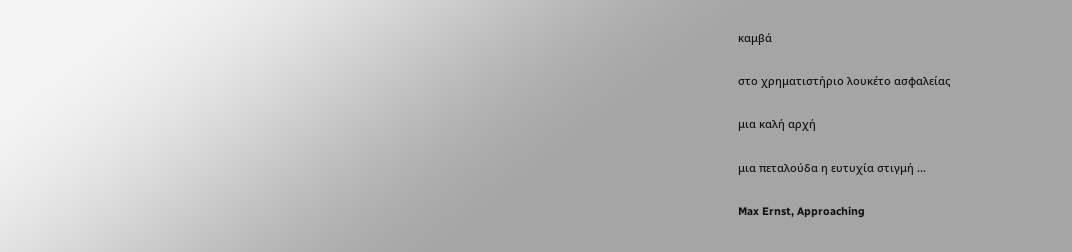καμβά

στο χρηματιστήριο λουκέτο ασφαλείας

μια καλή αρχή

μια πεταλούδα η ευτυχία στιγμή ...

Max Ernst, Approaching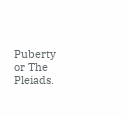Puberty or The Pleiads.